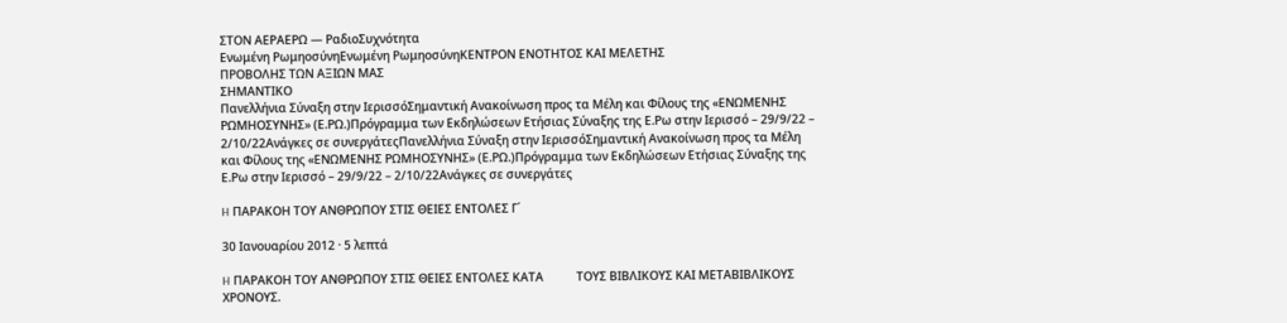ΣΤΟΝ ΑΕΡΑΕΡΩ — ΡαδιοΣυχνότητα
Ενωμένη ΡωμηοσύνηΕνωμένη ΡωμηοσύνηΚΕΝΤΡΟΝ ΕΝΟΤΗΤΟΣ ΚΑΙ ΜΕΛΕΤΗΣ
ΠΡΟΒΟΛΗΣ ΤΩΝ ΑΞΙΩΝ ΜΑΣ
ΣΗΜΑΝΤΙΚΟ
Πανελλήνια Σύναξη στην ΙερισσόΣημαντική Ανακοίνωση προς τα Μέλη και Φίλους της «ΕΝΩΜΕΝΗΣ ΡΩΜΗΟΣΥΝΗΣ» (Ε.ΡΩ.)Πρόγραμμα των Εκδηλώσεων Ετήσιας Σύναξης της Ε.Ρω στην Ιερισσό – 29/9/22 – 2/10/22Ανάγκες σε συνεργάτεςΠανελλήνια Σύναξη στην ΙερισσόΣημαντική Ανακοίνωση προς τα Μέλη και Φίλους της «ΕΝΩΜΕΝΗΣ ΡΩΜΗΟΣΥΝΗΣ» (Ε.ΡΩ.)Πρόγραμμα των Εκδηλώσεων Ετήσιας Σύναξης της Ε.Ρω στην Ιερισσό – 29/9/22 – 2/10/22Ανάγκες σε συνεργάτες

H ΠΑΡΑΚΟΗ ΤΟΥ ΑΝΘΡΩΠΟΥ ΣΤΙΣ ΘΕΙΕΣ ΕΝΤΟΛΕΣ Γ΄

30 Ιανουαρίου 2012 · 5 λεπτά

H ΠΑΡΑΚΟΗ ΤΟΥ ΑΝΘΡΩΠΟΥ ΣΤΙΣ ΘΕΙΕΣ ΕΝΤΟΛΕΣ ΚΑΤΑ           ΤΟΥΣ ΒΙΒΛΙΚΟΥΣ ΚΑΙ MΕΤΑΒΙΒΛΙΚΟΥΣ ΧΡΟΝΟΥΣ.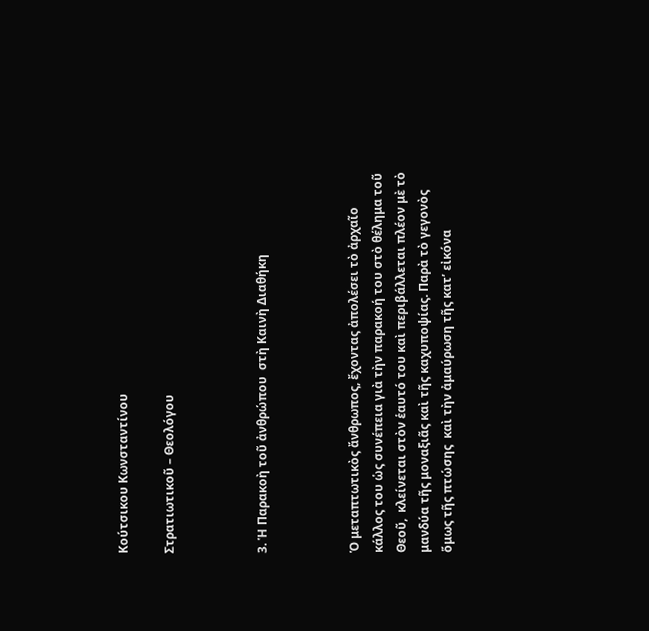Κούτσικου Κωνσταντίνου

Στρατιωτικοῦ – Θεολόγου



3. Ἡ Παρακοὴ τοῦ ἀνθρώπου  στὴ Καινὴ Διαθήκη



Ὁ μεταπτωτικὸς ἄνθρωπος, ἔχοντας ἀπολέσει τὸ ἀρχαῖο κάλλος του ὡς συνέπεια γιὰ τὴν παρακοή του στὸ θέλημα τοῦ Θεοῦ,  κλείνεται στὸν ἑαυτό του καὶ περιβάλλεται πλέον μὲ τὸ μανδύα τῆς μοναξιᾶς καὶ τῆς καχυποψίας. Παρὰ τὸ γεγονὸς ὅμως τῆς πτώσης  καὶ τὴν ἀμαύρωση τῆς κατ’ εἰκόνα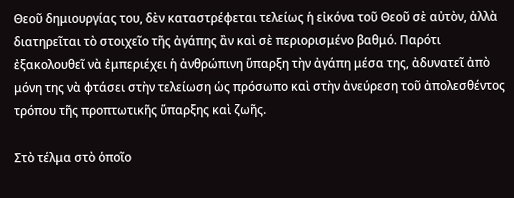Θεοῦ δημιουργίας του, δὲν καταστρέφεται τελείως ἡ εἰκόνα τοῦ Θεοῦ σὲ αὐτὸν, ἀλλὰ διατηρεῖται τὸ στοιχεῖο τῆς ἀγάπης ἂν καὶ σὲ περιορισμένο βαθμό. Παρότι ἐξακολουθεῖ νὰ ἐμπεριέχει ἡ ἀνθρώπινη ὕπαρξη τὴν ἀγάπη μέσα της, ἀδυνατεῖ ἀπὸ μόνη της νὰ φτάσει στὴν τελείωση ὡς πρόσωπο καὶ στὴν ἀνεύρεση τοῦ ἀπολεσθέντος τρόπου τῆς προπτωτικῆς ὕπαρξης καὶ ζωῆς.

Στὸ τέλμα στὸ ὁποῖο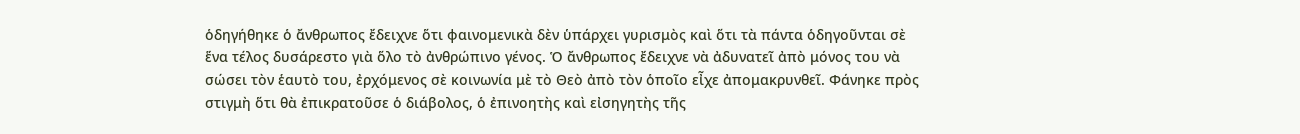ὁδηγήθηκε ὁ ἄνθρωπος ἔδειχνε ὅτι φαινομενικὰ δὲν ὑπάρχει γυρισμὸς καὶ ὅτι τὰ πάντα ὁδηγοῦνται σὲ ἕνα τέλος δυσάρεστο γιὰ ὅλο τὸ ἀνθρώπινο γένος. Ὁ ἄνθρωπος ἔδειχνε νὰ ἀδυνατεῖ ἀπὸ μόνος του νὰ σώσει τὸν ἑαυτὸ του, ἐρχόμενος σὲ κοινωνία μὲ τὸ Θεὸ ἀπὸ τὸν ὁποῖο εἶχε ἀπομακρυνθεῖ. Φάνηκε πρὸς στιγμὴ ὅτι θὰ ἐπικρατοῦσε ὁ διάβολος, ὁ ἐπινοητὴς καὶ εἰσηγητὴς τῆς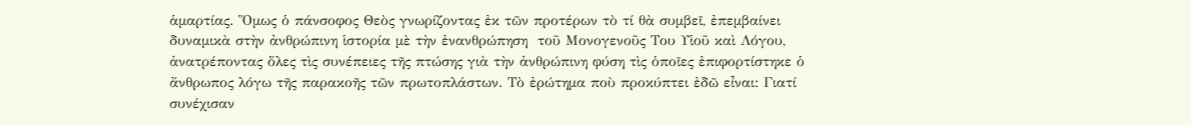ἁμαρτίας. Ὅμως ὁ πάνσοφος Θεὸς γνωρίζοντας ἐκ τῶν προτέρων τὸ τί θὰ συμβεῖ, ἐπεμβαίνει δυναμικὰ στὴν ἀνθρώπινη ἱστορία μὲ τὴν ἐνανθρώπηση  τοῦ Μονογενοῦς Του Υἱοῦ καὶ Λόγου, ἀνατρέποντας ὅλες τὶς συνέπειες τῆς πτώσης γιὰ τὴν ἀνθρώπινη φύση τὶς ὁποῖες ἐπιφορτίστηκε ὁ ἄνθρωπος λόγω τῆς παρακοῆς τῶν πρωτοπλάστων. Τὸ ἐρώτημα ποὺ προκύπτει ἐδῶ εἶναι: Γιατί συνέχισαν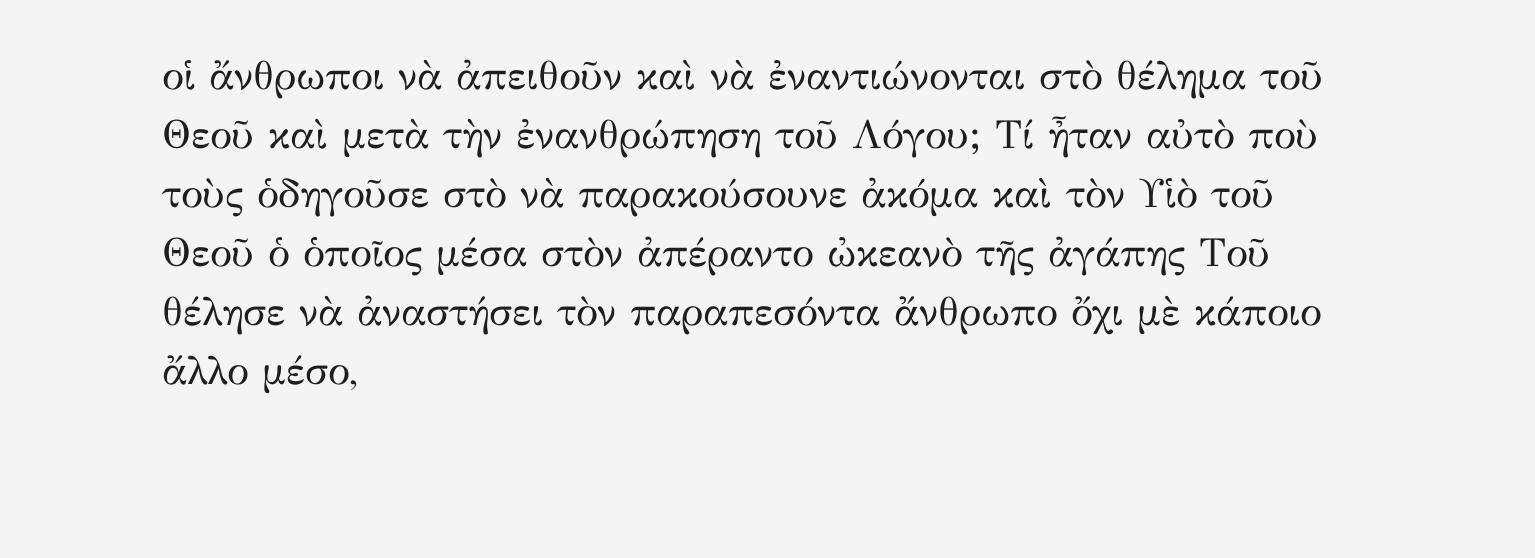οἱ ἄνθρωποι νὰ ἀπειθοῦν καὶ νὰ ἐναντιώνονται στὸ θέλημα τοῦ Θεοῦ καὶ μετὰ τὴν ἐνανθρώπηση τοῦ Λόγου; Τί ἦταν αὐτὸ ποὺ τοὺς ὁδηγοῦσε στὸ νὰ παρακούσουνε ἀκόμα καὶ τὸν Υἱὸ τοῦ Θεοῦ ὁ ὁποῖος μέσα στὸν ἀπέραντο ὠκεανὸ τῆς ἀγάπης Τοῦ θέλησε νὰ ἀναστήσει τὸν παραπεσόντα ἄνθρωπο ὄχι μὲ κάποιο ἄλλο μέσο,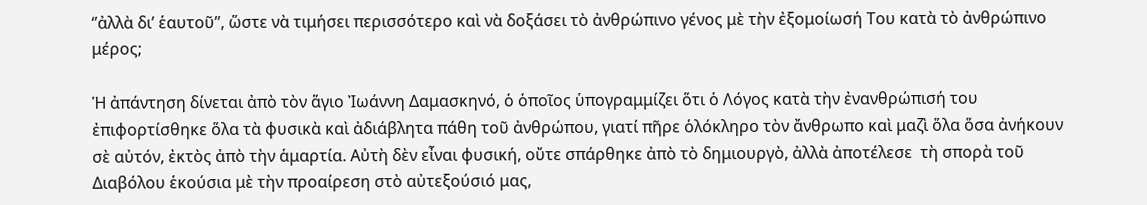‘’ἀλλὰ δι’ ἑαυτοῦ’’, ὥστε νὰ τιμήσει περισσότερο καὶ νὰ δοξάσει τὸ ἀνθρώπινο γένος μὲ τὴν ἐξομοίωσή Του κατὰ τὸ ἀνθρώπινο μέρος;

Ἡ ἀπάντηση δίνεται ἀπὸ τὸν ἅγιο Ἰωάννη Δαμασκηνό, ὁ ὁποῖος ὑπογραμμίζει ὅτι ὁ Λόγος κατὰ τὴν ἐνανθρώπισή του ἐπιφορτίσθηκε ὅλα τὰ φυσικὰ καὶ ἀδιάβλητα πάθη τοῦ ἀνθρώπου, γιατί πῆρε ὁλόκληρο τὸν ἄνθρωπο καὶ μαζὶ ὅλα ὅσα ἀνήκουν σὲ αὐτόν, ἐκτὸς ἀπὸ τὴν ἁμαρτία. Αὐτὴ δὲν εἶναι φυσική, οὔτε σπάρθηκε ἀπὸ τὸ δημιουργὸ, ἀλλὰ ἀποτέλεσε  τὴ σπορὰ τοῦ Διαβόλου ἑκούσια μὲ τὴν προαίρεση στὸ αὐτεξούσιό μας,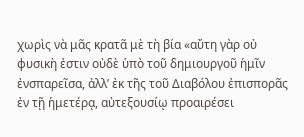χωρὶς νὰ μᾶς κρατᾶ μὲ τὴ βία «αὔτη γὰρ οὐ φυσικὴ ἐστιν οὐδὲ ὑπὸ τοῦ δημιουργοῦ ἡμῖν ἐνσπαρεῖσα, ἀλλ’ ἐκ τῆς τοῦ Διαβόλου ἐπισπορᾶς ἐν τῇ ἡμετέρᾳ, αὐτεξουσίῳ προαιρέσει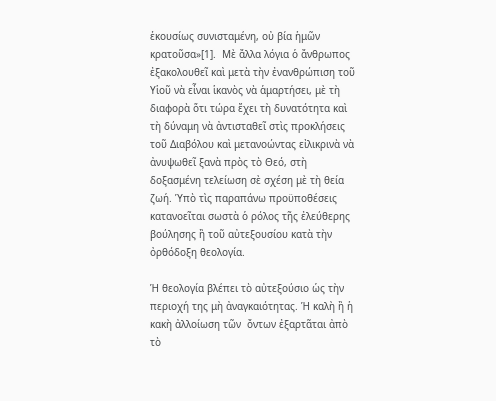ἑκουσίως συνισταμένη, οὐ βία ἡμῶν κρατοῦσα»[1].  Μὲ ἄλλα λόγια ὁ ἄνθρωπος ἐξακολουθεῖ καὶ μετὰ τὴν ἐνανθρώπιση τοῦ Υἱοῦ νὰ εἶναι ἱκανὸς νὰ ἁμαρτήσει, μὲ τὴ διαφορὰ ὅτι τώρα ἔχει τὴ δυνατότητα καὶ τὴ δύναμη νὰ ἀντισταθεῖ στὶς προκλήσεις τοῦ Διαβόλου καὶ μετανοώντας εἰλικρινὰ νὰ ἀνυψωθεῖ ξανὰ πρὸς τὸ Θεό, στὴ δοξασμένη τελείωση σὲ σχέση μὲ τὴ θεία ζωή. Ὑπὸ τὶς παραπάνω προϋποθέσεις κατανοεῖται σωστὰ ὁ ρόλος τῆς ἐλεύθερης βούλησης ἢ τοῦ αὐτεξουσίου κατὰ τὴν ὀρθόδοξη θεολογία.

Ἡ θεολογία βλέπει τὸ αὐτεξούσιο ὡς τὴν περιοχή της μὴ ἀναγκαιότητας. Ἡ καλὴ ἢ ἡ κακὴ ἀλλοίωση τῶν  ὄντων ἐξαρτᾶται ἀπὸ τὸ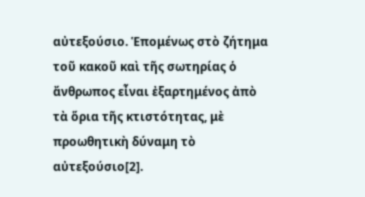αὐτεξούσιο. Ἑπομένως στὸ ζήτημα τοῦ κακοῦ καὶ τῆς σωτηρίας ὁ ἄνθρωπος εἶναι ἐξαρτημένος ἀπὸ τὰ ὅρια τῆς κτιστότητας, μὲ προωθητικὴ δύναμη τὸ αὐτεξούσιο[2].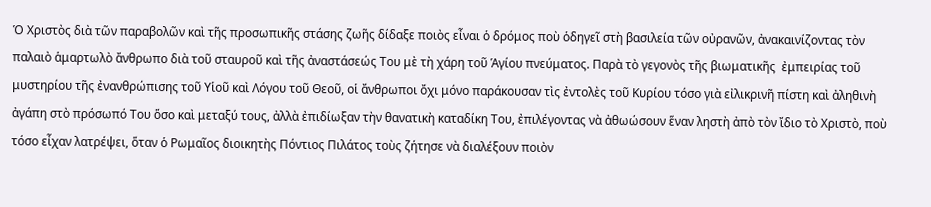Ὁ Χριστὸς διὰ τῶν παραβολῶν καὶ τῆς προσωπικῆς στάσης ζωῆς δίδαξε ποιὸς εἶναι ὁ δρόμος ποὺ ὁδηγεῖ στὴ βασιλεία τῶν οὐρανῶν, ἀνακαινίζοντας τὸν παλαιὸ ἁμαρτωλὸ ἄνθρωπο διὰ τοῦ σταυροῦ καὶ τῆς ἀναστάσεώς Του μὲ τὴ χάρη τοῦ Ἁγίου πνεύματος. Παρὰ τὸ γεγονὸς τῆς βιωματικῆς  ἐμπειρίας τοῦ μυστηρίου τῆς ἐνανθρώπισης τοῦ Υἱοῦ καὶ Λόγου τοῦ Θεοῦ, οἱ ἄνθρωποι ὄχι μόνο παράκουσαν τὶς ἐντολὲς τοῦ Κυρίου τόσο γιὰ εἰλικρινῆ πίστη καὶ ἀληθινὴ ἀγάπη στὸ πρόσωπό Του ὅσο καὶ μεταξύ τους, ἀλλὰ ἐπιδίωξαν τὴν θανατικὴ καταδίκη Του, ἐπιλέγοντας νὰ ἀθωώσουν ἕναν ληστὴ ἀπὸ τὸν ἴδιο τὸ Χριστὸ, ποὺ τόσο εἶχαν λατρέψει, ὅταν ὁ Ρωμαῖος διοικητὴς Πόντιος Πιλάτος τοὺς ζήτησε νὰ διαλέξουν ποιὸν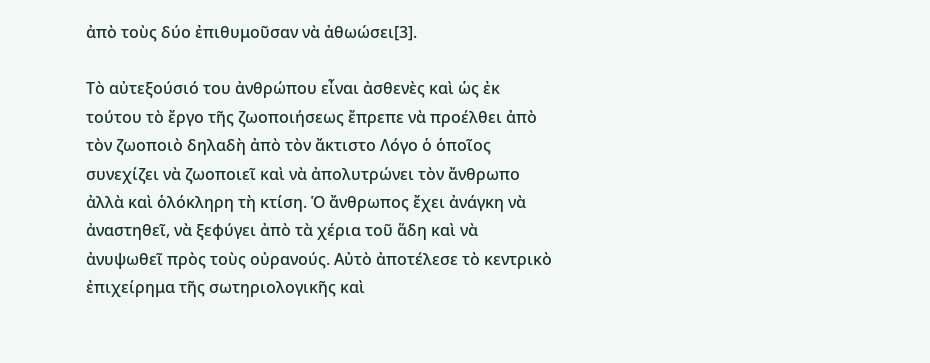ἀπὸ τοὺς δύο ἐπιθυμοῦσαν νὰ ἀθωώσει[3].

Τὸ αὐτεξούσιό του ἀνθρώπου εἶναι ἀσθενὲς καὶ ὡς ἐκ τούτου τὸ ἔργο τῆς ζωοποιήσεως ἔπρεπε νὰ προέλθει ἀπὸ τὸν ζωοποιὸ δηλαδὴ ἀπὸ τὸν ἄκτιστο Λόγο ὁ ὁποῖος συνεχίζει νὰ ζωοποιεῖ καὶ νὰ ἀπολυτρώνει τὸν ἄνθρωπο ἀλλὰ καὶ ὁλόκληρη τὴ κτίση. Ὁ ἄνθρωπος ἔχει ἀνάγκη νὰ ἀναστηθεῖ, νὰ ξεφύγει ἀπὸ τὰ χέρια τοῦ ἅδη καὶ νὰ ἀνυψωθεῖ πρὸς τοὺς οὐρανούς. Αὐτὸ ἀποτέλεσε τὸ κεντρικὸ ἐπιχείρημα τῆς σωτηριολογικῆς καὶ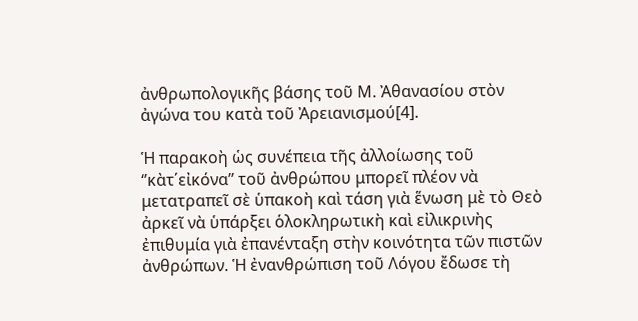ἀνθρωπολογικῆς βάσης τοῦ Μ. Ἀθανασίου στὸν ἀγώνα του κατὰ τοῦ Ἀρειανισμού[4].

Ἡ παρακοὴ ὡς συνέπεια τῆς ἀλλοίωσης τοῦ ‘’κὰτ΄εἰκόνα’’ τοῦ ἀνθρώπου μπορεῖ πλέον νὰ μετατραπεῖ σὲ ὑπακοὴ καὶ τάση γιὰ ἕνωση μὲ τὸ Θεὸ ἀρκεῖ νὰ ὑπάρξει ὁλοκληρωτικὴ καὶ εἰλικρινὴς ἐπιθυμία γιὰ ἐπανένταξη στὴν κοινότητα τῶν πιστῶν ἀνθρώπων. Ἡ ἐνανθρώπιση τοῦ Λόγου ἔδωσε τὴ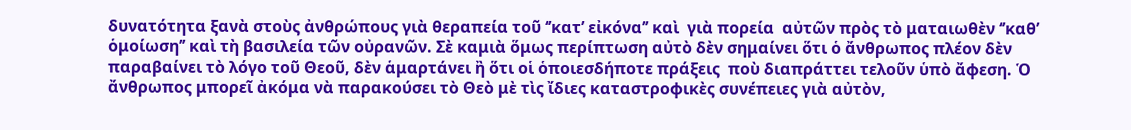δυνατότητα ξανὰ στοὺς ἀνθρώπους γιὰ θεραπεία τοῦ ‘’κατ’ εἰκόνα’’ καὶ  γιὰ πορεία  αὐτῶν πρὸς τὸ ματαιωθὲν ‘’καθ’ ὁμοίωση’’ καὶ τὴ βασιλεία τῶν οὐρανῶν. Σὲ καμιὰ ὅμως περίπτωση αὐτὸ δὲν σημαίνει ὅτι ὁ ἄνθρωπος πλέον δὲν παραβαίνει τὸ λόγο τοῦ Θεοῦ, δὲν ἁμαρτάνει ἢ ὅτι οἱ ὁποιεσδήποτε πράξεις  ποὺ διαπράττει τελοῦν ὑπὸ ἄφεση. Ὁ ἄνθρωπος μπορεῖ ἀκόμα νὰ παρακούσει τὸ Θεὸ μὲ τὶς ἴδιες καταστροφικὲς συνέπειες γιὰ αὐτὸν,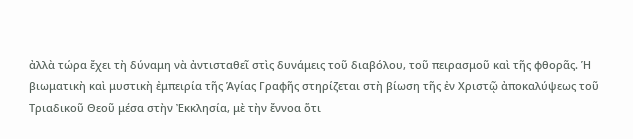ἀλλὰ τώρα ἔχει τὴ δύναμη νὰ ἀντισταθεῖ στὶς δυνάμεις τοῦ διαβόλου, τοῦ πειρασμοῦ καὶ τῆς φθορᾶς. Ἡ βιωματικὴ καὶ μυστικὴ ἐμπειρία τῆς Ἁγίας Γραφῆς στηρίζεται στὴ βίωση τῆς ἐν Χριστῷ ἀποκαλύψεως τοῦ Τριαδικοῦ Θεοῦ μέσα στὴν Ἐκκλησία, μὲ τὴν ἔννοα ὅτι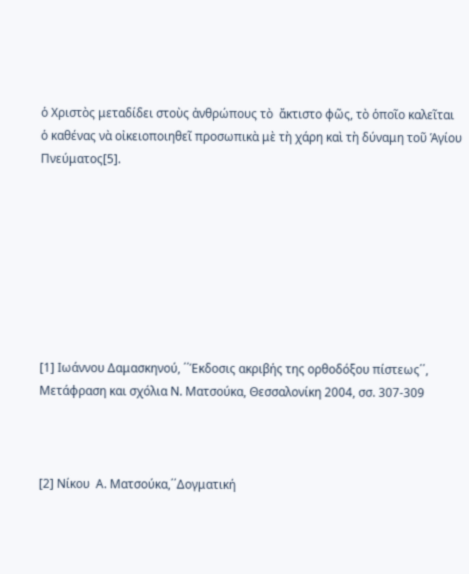ὁ Χριστὸς μεταδίδει στοὺς ἀνθρώπους τὸ  ἄκτιστο φῶς, τὸ ὁποῖο καλεῖται ὁ καθένας νὰ οἰκειοποιηθεῖ προσωπικὰ μὲ τὴ χάρη καὶ τὴ δύναμη τοῦ Ἁγίου Πνεύματος[5].








[1] Ιωάννου Δαμασκηνού, ΄΄Έκδοσις ακριβής της ορθοδόξου πίστεως΄΄, Μετάφραση και σχόλια Ν. Ματσούκα, Θεσσαλονίκη 2004, σσ. 307-309



[2] Νίκου  Α. Ματσούκα,΄΄Δογματική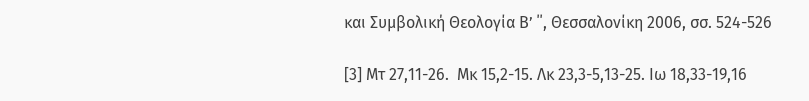και Συμβολική Θεολογία Β’ ΄΄, Θεσσαλονίκη 2006, σσ. 524-526

[3] Μτ 27,11-26.  Μκ 15,2-15. Λκ 23,3-5,13-25. Ιω 18,33-19,16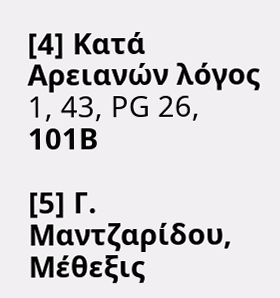[4] Κατά Αρειανών λόγος 1, 43, PG 26, 101Β

[5] Γ. Μαντζαρίδου, Μέθεξις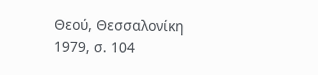Θεού, Θεσσαλονίκη 1979, σ. 104